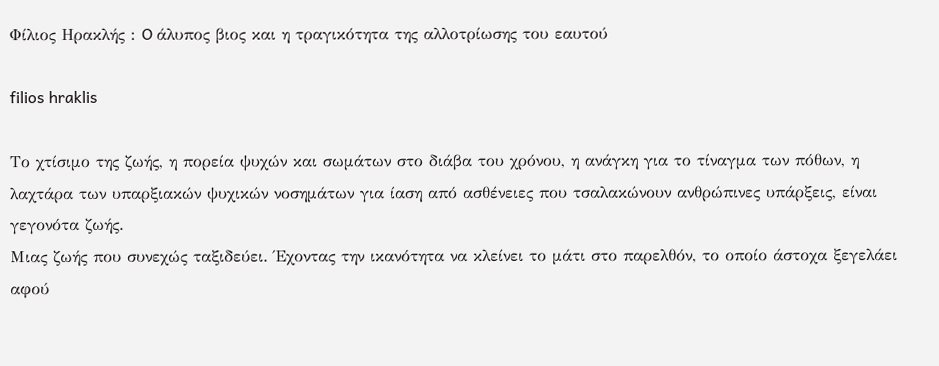Φίλιος Ηρακλής : O άλυπος βιος και η τραγικότητα της αλλοτρίωσης του εαυτού

filios hraklis

Το χτίσιμο της ζωής, η πορεία ψυχών και σωμάτων στο διάβα του χρόνου, η ανάγκη για το τίναγμα των πόθων, η λαχτάρα των υπαρξιακών ψυχικών νοσημάτων για ίαση από ασθένειες που τσαλακώνουν ανθρώπινες υπάρξεις, είναι γεγονότα ζωής.
Μιας ζωής που συνεχώς ταξιδεύει. Έχοντας την ικανότητα να κλείνει το μάτι στο παρελθόν, το οποίο άστοχα ξεγελάει αφού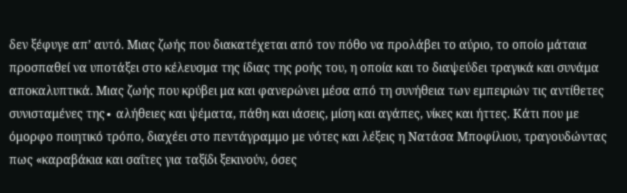δεν ξέφυγε απ’ αυτό. Μιας ζωής που διακατέχεται από τον πόθο να προλάβει το αύριο, το οποίο μάταια προσπαθεί να υποτάξει στο κέλευσμα της ίδιας της ροής του, η οποία και το διαψεύδει τραγικά και συνάμα αποκαλυπτικά. Μιας ζωής που κρύβει μα και φανερώνει μέσα από τη συνήθεια των εμπειριών τις αντίθετες συνισταμένες της∙ αλήθειες και ψέματα, πάθη και ιάσεις, μίση και αγάπες, νίκες και ήττες. Κάτι που με όμορφο ποιητικό τρόπο, διαχέει στο πεντάγραμμο με νότες και λέξεις η Νατάσα Μποφίλιου, τραγουδώντας πως «καραβάκια και σαΐτες για ταξίδι ξεκινούν, όσες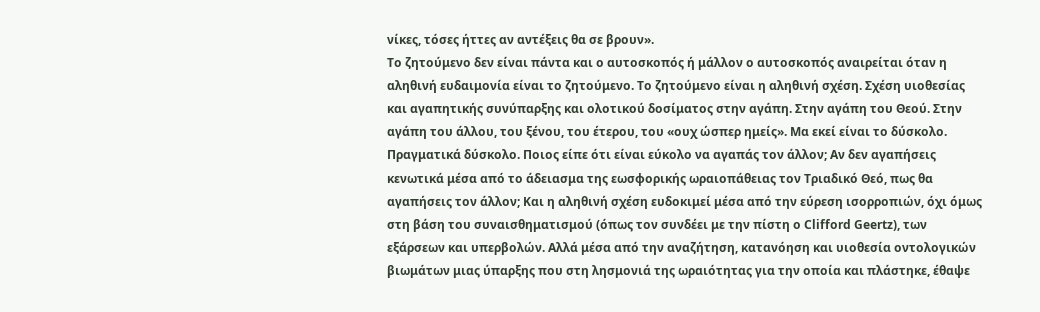νίκες, τόσες ήττες αν αντέξεις θα σε βρουν».
Το ζητούμενο δεν είναι πάντα και ο αυτοσκοπός ή μάλλον ο αυτοσκοπός αναιρείται όταν η αληθινή ευδαιμονία είναι το ζητούμενο. Το ζητούμενο είναι η αληθινή σχέση. Σχέση υιοθεσίας και αγαπητικής συνύπαρξης και ολοτικού δοσίματος στην αγάπη. Στην αγάπη του Θεού. Στην αγάπη του άλλου, του ξένου, του έτερου, του «ουχ ώσπερ ημείς». Μα εκεί είναι το δύσκολο. Πραγματικά δύσκολο. Ποιος είπε ότι είναι εύκολο να αγαπάς τον άλλον; Αν δεν αγαπήσεις κενωτικά μέσα από το άδειασμα της εωσφορικής ωραιοπάθειας τον Τριαδικό Θεό, πως θα αγαπήσεις τον άλλον; Και η αληθινή σχέση ευδοκιμεί μέσα από την εύρεση ισορροπιών, όχι όμως στη βάση του συναισθηματισμού (όπως τον συνδέει με την πίστη o Clifford Geertz), των εξάρσεων και υπερβολών. Αλλά μέσα από την αναζήτηση, κατανόηση και υιοθεσία οντολογικών βιωμάτων μιας ύπαρξης που στη λησμονιά της ωραιότητας για την οποία και πλάστηκε, έθαψε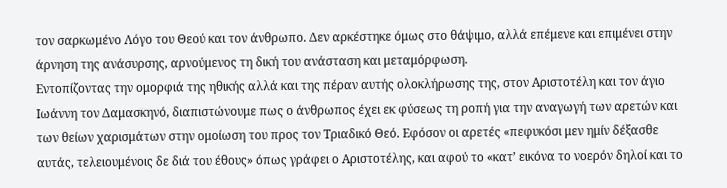τον σαρκωμένο Λόγο του Θεού και τον άνθρωπο. Δεν αρκέστηκε όμως στο θάψιμο, αλλά επέμενε και επιμένει στην άρνηση της ανάσυρσης, αρνούμενος τη δική του ανάσταση και μεταμόρφωση.
Εντοπίζοντας την ομορφιά της ηθικής αλλά και της πέραν αυτής ολοκλήρωσης της, στον Αριστοτέλη και τον άγιο Ιωάννη τον Δαμασκηνό, διαπιστώνουμε πως ο άνθρωπος έχει εκ φύσεως τη ροπή για την αναγωγή των αρετών και των θείων χαρισμάτων στην ομοίωση του προς τον Τριαδικό Θεό. Εφόσον οι αρετές «πεφυκόσι μεν ημίν δέξασθε αυτάς, τελειουμένοις δε διά του έθους» όπως γράφει ο Αριστοτέλης, και αφού το «κατ’ εικόνα το νοερόν δηλοί και το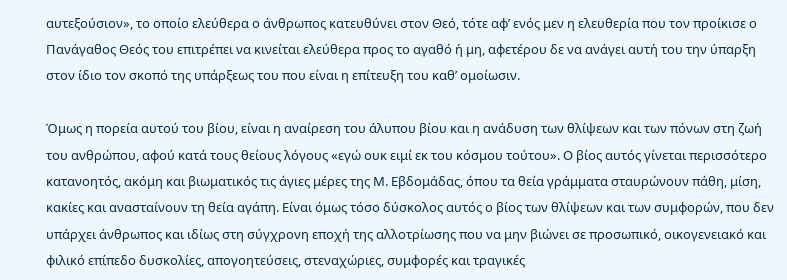αυτεξούσιον», το οποίο ελεύθερα ο άνθρωπος κατευθύνει στον Θεό, τότε αφ’ ενός μεν η ελευθερία που τον προίκισε ο Πανάγαθος Θεός του επιτρέπει να κινείται ελεύθερα προς το αγαθό ή μη, αφετέρου δε να ανάγει αυτή του την ύπαρξη στον ίδιο τον σκοπό της υπάρξεως του που είναι η επίτευξη του καθ’ ομοίωσιν.

Όμως η πορεία αυτού του βίου, είναι η αναίρεση του άλυπου βίου και η ανάδυση των θλίψεων και των πόνων στη ζωή του ανθρώπου, αφού κατά τους θείους λόγους «εγώ ουκ ειμί εκ του κόσμου τούτου». Ο βίος αυτός γίνεται περισσότερο κατανοητός, ακόμη και βιωματικός τις άγιες μέρες της Μ. Εβδομάδας, όπου τα θεία γράμματα σταυρώνουν πάθη, μίση, κακίες και ανασταίνουν τη θεία αγάπη. Είναι όμως τόσο δύσκολος αυτός ο βίος των θλίψεων και των συμφορών, που δεν υπάρχει άνθρωπος και ιδίως στη σύγχρονη εποχή της αλλοτρίωσης που να μην βιώνει σε προσωπικό, οικογενειακό και φιλικό επίπεδο δυσκολίες, απογοητεύσεις, στεναχώριες, συμφορές και τραγικές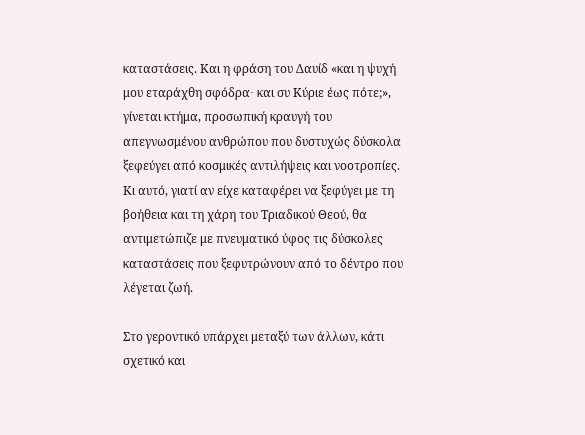καταστάσεις. Και η φράση του Δαυίδ «και η ψυχή μου εταράχθη σφόδρα∙ και συ Κύριε έως πότε;», γίνεται κτήμα, προσωπική κραυγή του απεγνωσμένου ανθρώπου που δυστυχώς δύσκολα ξεφεύγει από κοσμικές αντιλήψεις και νοοτροπίες. Κι αυτό, γιατί αν είχε καταφέρει να ξεφύγει με τη βοήθεια και τη χάρη του Τριαδικού Θεού, θα αντιμετώπιζε με πνευματικό ύφος τις δύσκολες καταστάσεις που ξεφυτρώνουν από το δέντρο που λέγεται ζωή.

Στο γεροντικό υπάρχει μεταξύ των άλλων, κάτι σχετικό και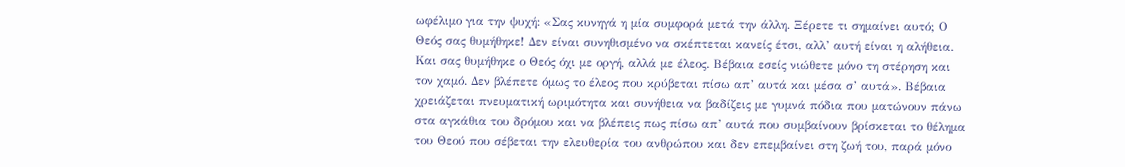ωφέλιμο για την ψυχή: «Σας κυνηγά η μία συμφορά μετά την άλλη. Ξέρετε τι σημαίνει αυτό; Ο Θεός σας θυμήθηκε! Δεν είναι συνηθισμένο να σκέπτεται κανείς έτσι, αλλ’ αυτή είναι η αλήθεια. Και σας θυμήθηκε ο Θεός όχι με οργή, αλλά με έλεος. Βέβαια εσείς νιώθετε μόνο τη στέρηση και τον χαμό. Δεν βλέπετε όμως το έλεος που κρύβεται πίσω απ’ αυτά και μέσα σ’ αυτά». Βέβαια χρειάζεται πνευματική ωριμότητα και συνήθεια να βαδίζεις με γυμνά πόδια που ματώνουν πάνω στα αγκάθια του δρόμου και να βλέπεις πως πίσω απ’ αυτά που συμβαίνουν βρίσκεται το θέλημα του Θεού που σέβεται την ελευθερία του ανθρώπου και δεν επεμβαίνει στη ζωή του, παρά μόνο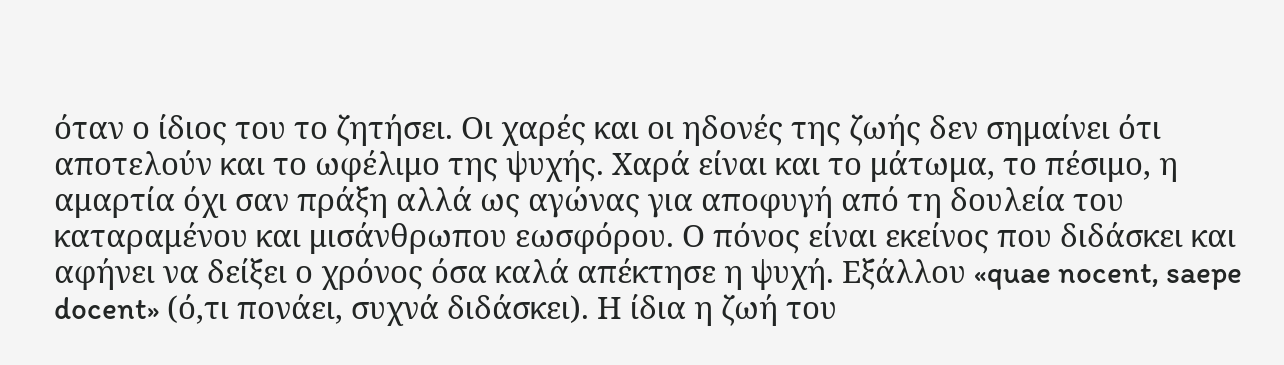όταν ο ίδιος του το ζητήσει. Οι χαρές και οι ηδονές της ζωής δεν σημαίνει ότι αποτελούν και το ωφέλιμο της ψυχής. Χαρά είναι και το μάτωμα, το πέσιμο, η αμαρτία όχι σαν πράξη αλλά ως αγώνας για αποφυγή από τη δουλεία του καταραμένου και μισάνθρωπου εωσφόρου. Ο πόνος είναι εκείνος που διδάσκει και αφήνει να δείξει ο χρόνος όσα καλά απέκτησε η ψυχή. Εξάλλου «quae nocent, saepe docent» (ό,τι πονάει, συχνά διδάσκει). Η ίδια η ζωή του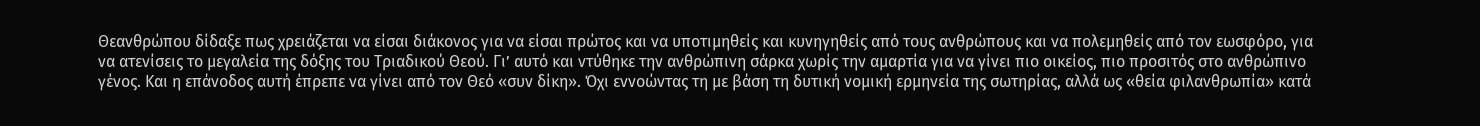Θεανθρώπου δίδαξε πως χρειάζεται να είσαι διάκονος για να είσαι πρώτος και να υποτιμηθείς και κυνηγηθείς από τους ανθρώπους και να πολεμηθείς από τον εωσφόρο, για να ατενίσεις το μεγαλεία της δόξης του Τριαδικού Θεού. Γι’ αυτό και ντύθηκε την ανθρώπινη σάρκα χωρίς την αμαρτία για να γίνει πιο οικείος, πιο προσιτός στο ανθρώπινο γένος. Και η επάνοδος αυτή έπρεπε να γίνει από τον Θεό «συν δίκη». Όχι εννοώντας τη με βάση τη δυτική νομική ερμηνεία της σωτηρίας, αλλά ως «θεία φιλανθρωπία» κατά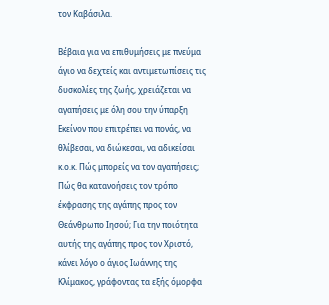τον Καβάσιλα.

Βέβαια για να επιθυμήσεις με πνεύμα άγιο να δεχτείς και αντιμετωπίσεις τις δυσκολίες της ζωής, χρειάζεται να αγαπήσεις με όλη σου την ύπαρξη Εκείνον που επιτρέπει να πονάς, να θλίβεσαι, να διώκεσαι, να αδικείσαι κ.ο.κ. Πώς μπορείς να τον αγαπήσεις; Πώς θα κατανοήσεις τον τρόπο έκφρασης της αγάπης προς τον Θεάνθρωπο Ιησού; Για την ποιότητα αυτής της αγάπης προς τον Χριστό, κάνει λόγο ο άγιος Ιωάννης της Κλίμακος, γράφοντας τα εξής όμορφα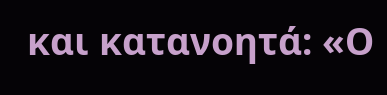και κατανοητά: «Ο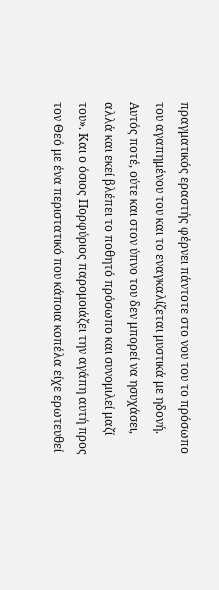πραγματικός εραστής φέρνει πάντοτε στο νου του το πρόσωπο του αγαπημένου του και το εναγκαλίζεται μυστικά με ηδονή. Αυτός ποτέ, ούτε και στον ύπνο του δεν μπορεί να ησυχάσει, αλλά και εκεί βλέπει το ποθητό πρόσωπο και συνομιλεί μαζί του». Και ο όσιος Πορφύριος παρομοιάζει την αγάπη αυτή προς τον Θεό με ένα περιστατικό που κάποια κοπέλα είχε ερωτευθεί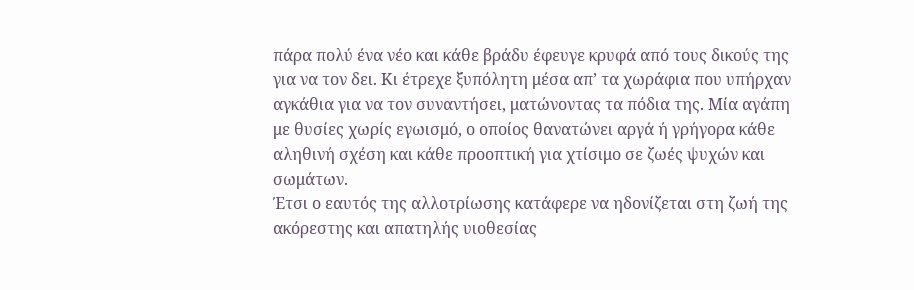πάρα πολύ ένα νέο και κάθε βράδυ έφευγε κρυφά από τους δικούς της για να τον δει. Κι έτρεχε ξυπόλητη μέσα απ’ τα χωράφια που υπήρχαν αγκάθια για να τον συναντήσει, ματώνοντας τα πόδια της. Μία αγάπη με θυσίες χωρίς εγωισμό, ο οποίος θανατώνει αργά ή γρήγορα κάθε αληθινή σχέση και κάθε προοπτική για χτίσιμο σε ζωές ψυχών και σωμάτων.
Έτσι ο εαυτός της αλλοτρίωσης κατάφερε να ηδονίζεται στη ζωή της ακόρεστης και απατηλής υιοθεσίας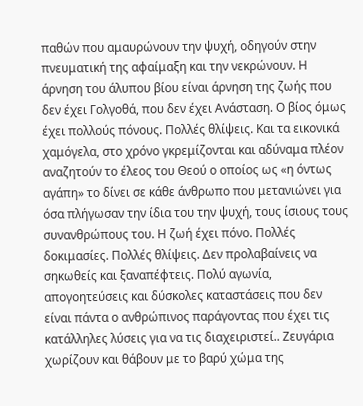παθών που αμαυρώνουν την ψυχή, οδηγούν στην πνευματική της αφαίμαξη και την νεκρώνουν. Η άρνηση του άλυπου βίου είναι άρνηση της ζωής που δεν έχει Γολγοθά, που δεν έχει Ανάσταση. Ο βίος όμως έχει πολλούς πόνους. Πολλές θλίψεις. Και τα εικονικά χαμόγελα, στο χρόνο γκρεμίζονται και αδύναμα πλέον αναζητούν το έλεος του Θεού ο οποίος ως «η όντως αγάπη» το δίνει σε κάθε άνθρωπο που μετανιώνει για όσα πλήγωσαν την ίδια του την ψυχή, τους ίσιους τους συνανθρώπους του. Η ζωή έχει πόνο. Πολλές δοκιμασίες. Πολλές θλίψεις. Δεν προλαβαίνεις να σηκωθείς και ξαναπέφτεις. Πολύ αγωνία, απογοητεύσεις και δύσκολες καταστάσεις που δεν είναι πάντα ο ανθρώπινος παράγοντας που έχει τις κατάλληλες λύσεις για να τις διαχειριστεί.. Ζευγάρια χωρίζουν και θάβουν με το βαρύ χώμα της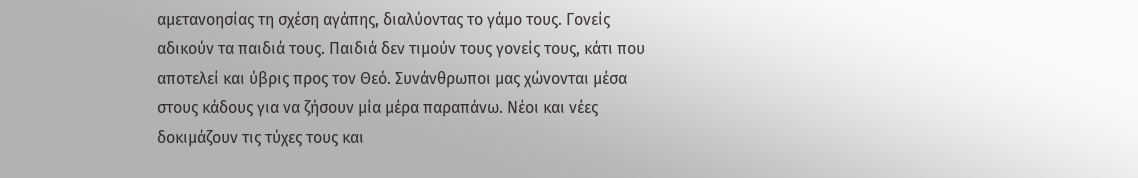αμετανοησίας τη σχέση αγάπης, διαλύοντας το γάμο τους. Γονείς αδικούν τα παιδιά τους. Παιδιά δεν τιμούν τους γονείς τους, κάτι που αποτελεί και ύβρις προς τον Θεό. Συνάνθρωποι μας χώνονται μέσα στους κάδους για να ζήσουν μία μέρα παραπάνω. Νέοι και νέες δοκιμάζουν τις τύχες τους και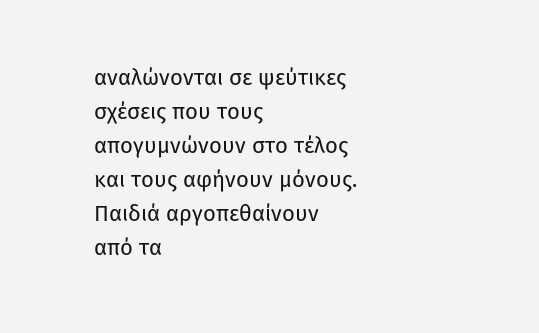αναλώνονται σε ψεύτικες σχέσεις που τους απογυμνώνουν στο τέλος και τους αφήνουν μόνους. Παιδιά αργοπεθαίνουν από τα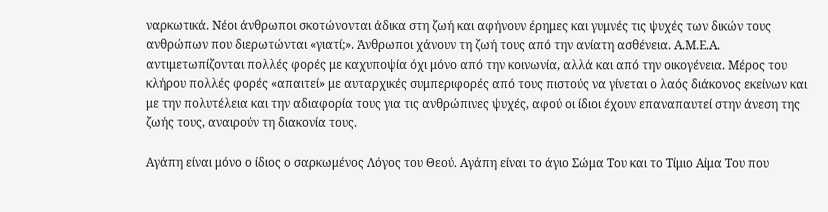ναρκωτικά. Νέοι άνθρωποι σκοτώνονται άδικα στη ζωή και αφήνουν έρημες και γυμνές τις ψυχές των δικών τους ανθρώπων που διερωτώνται «γιατί;». Άνθρωποι χάνουν τη ζωή τους από την ανίατη ασθένεια. Α.Μ.Ε.Α. αντιμετωπίζονται πολλές φορές με καχυποψία όχι μόνο από την κοινωνία, αλλά και από την οικογένεια. Μέρος του κλήρου πολλές φορές «απαιτεί» με αυταρχικές συμπεριφορές από τους πιστούς να γίνεται ο λαός διάκονος εκείνων και με την πολυτέλεια και την αδιαφορία τους για τις ανθρώπινες ψυχές, αφού οι ίδιοι έχουν επαναπαυτεί στην άνεση της ζωής τους, αναιρούν τη διακονία τους.

Αγάπη είναι μόνο ο ίδιος ο σαρκωμένος Λόγος του Θεού. Αγάπη είναι το άγιο Σώμα Του και το Τίμιο Αίμα Του που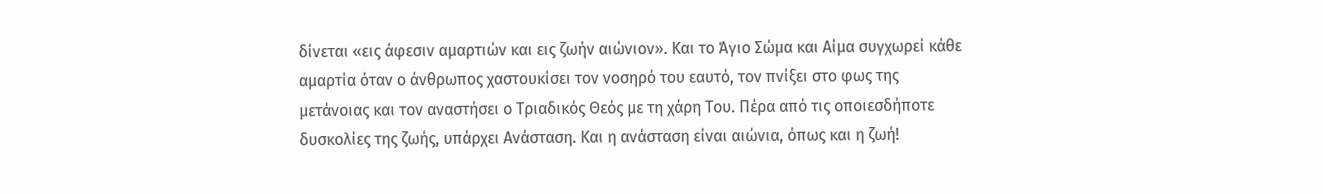δίνεται «εις άφεσιν αμαρτιών και εις ζωήν αιώνιον». Και το Άγιο Σώμα και Αίμα συγχωρεί κάθε αμαρτία όταν ο άνθρωπος χαστουκίσει τον νοσηρό του εαυτό, τον πνίξει στο φως της μετάνοιας και τον αναστήσει ο Τριαδικός Θεός με τη χάρη Του. Πέρα από τις οποιεσδήποτε δυσκολίες της ζωής, υπάρχει Ανάσταση. Και η ανάσταση είναι αιώνια, όπως και η ζωή!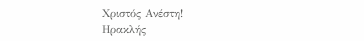Χριστός Ανέστη!
Ηρακλής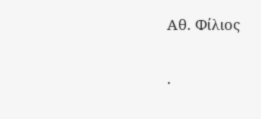Αθ. Φίλιος

.